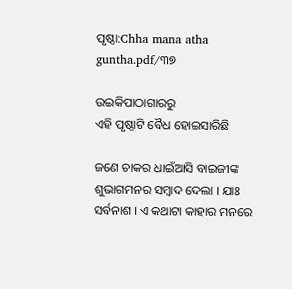ପୃଷ୍ଠା:Chha mana atha guntha.pdf/୩୭

ଉଇକିପାଠାଗାର‌ରୁ
ଏହି ପୃଷ୍ଠାଟି ବୈଧ ହୋଇସାରିଛି

ଜଣେ ଚାକର ଧାଇଁଆସି ବାଇଜୀଙ୍କ ଶୁଭାଗମନର ସମ୍ବାଦ ଦେଲା । ଯାଃ ସର୍ବନାଶ । ଏ କଥାଟା କାହାର ମନରେ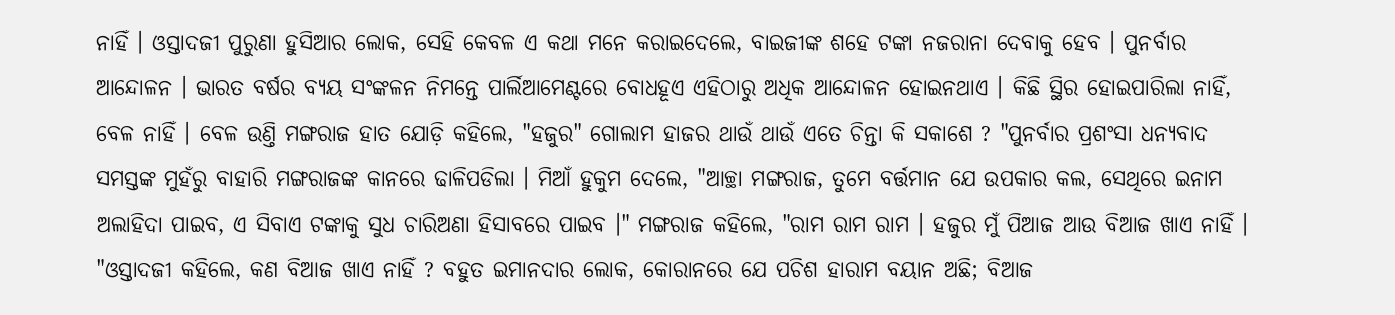ନାହିଁ । ଓସ୍ତାଦଜୀ ପୁରୁଣା ହୁସିଆର ଲୋକ, ସେହି କେବଳ ଏ କଥା ମନେ କରାଇଦେଲେ, ବାଇଜୀଙ୍କ ଶହେ ଟଙ୍କା ନଜରାନା ଦେବାକୁ ହେବ । ପୁନର୍ବାର ଆନ୍ଦୋଳନ । ଭାରତ ବର୍ଷର ବ୍ୟୟ ସଂଙ୍କଳନ ନିମନ୍ତେ ପାର୍ଲିଆମେଣ୍ଟରେ ବୋଧହୂଏ ଏହିଠାରୁ ଅଧିକ ଆନ୍ଦୋଳନ ହୋଇନଥାଏ । କିଛି ସ୍ଥିର ହୋଇପାରିଲା ନାହିଁ, ବେଳ ନାହିଁ । ବେଳ ଉଣ୍ତି ମଙ୍ଗରାଜ ହାତ ଯୋଡ଼ି କହିଲେ, "ହଜୁର" ଗୋଲାମ ହାଜର ଥାଉଁ ଥାଉଁ ଏତେ ଚିନ୍ତା କି ସକାଶେ ? "ପୁନର୍ବାର ପ୍ରଶଂସା ଧନ୍ୟବାଦ ସମସ୍ତଙ୍କ ମୁହଁରୁ ବାହାରି ମଙ୍ଗରାଜଙ୍କ କାନରେ ଢାଳିପଡିଲା । ମିଆଁ ହୁକୁମ ଦେଲେ, "ଆଚ୍ଛା ମଙ୍ଗରାଜ, ତୁମେ ବର୍ତ୍ତମାନ ଯେ ଉପକାର କଲ, ସେଥିରେ ଇନାମ ଅଲାହିଦା ପାଇବ, ଏ ସିବାଏ ଟଙ୍କାକୁ ସୁଧ ଚାରିଅଣା ହିସାବରେ ପାଇବ ।" ମଙ୍ଗରାଜ କହିଲେ, "ରାମ ରାମ ରାମ । ହଜୁର ମୁଁ ପିଆଜ ଆଉ ବିଆଜ ଖାଏ ନାହିଁ । "ଓସ୍ତାଦଜୀ କହିଲେ, କଣ ବିଆଜ ଖାଏ ନାହିଁ ? ବହୁତ ଇମାନଦାର ଲୋକ, କୋରାନରେ ଯେ ପଚିଶ ହାରାମ ବୟାନ ଅଛି; ବିଆଜ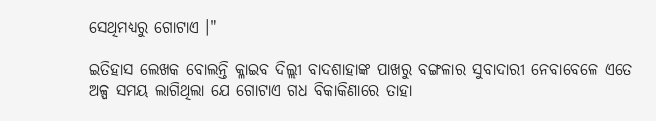ସେଥିମଧ୍ୟରୁ ଗୋଟାଏ ।"

ଇତିହାସ ଲେଖକ ବୋଲନ୍ତି କ୍ଳାଇବ ଦିଲ୍ଲୀ ବାଦଶାହାଙ୍କ ପାଖରୁ ବଙ୍ଗଳାର ସୁବାଦାରୀ ନେବାବେଳେ ଏତେ ଅଳ୍ପ ସମୟ ଲାଗିଥିଲା ଯେ ଗୋଟାଏ ଗଧ ବିକାକିଣାରେ ତାହା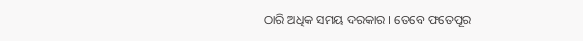ଠାରି ଅଧିକ ସମୟ ଦରକାର । ତେବେ ଫତେପୂର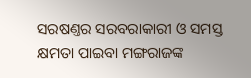ସରଷଣ୍ତର ସରବରାକାରୀ ଓ ସମସ୍ତ କ୍ଷମତା ପାଇବା ମଙ୍ଗରାଜଙ୍କ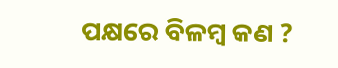ପକ୍ଷରେ ବିଳମ୍ବ କଣ ?